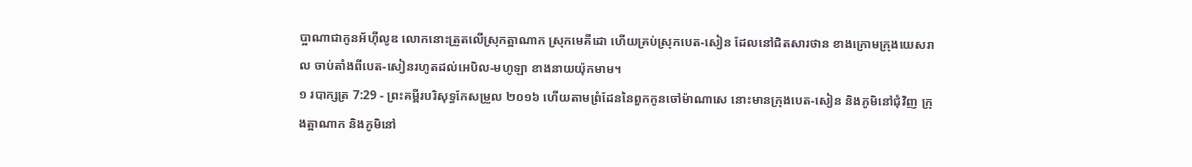ប្អាណាជាកូនអ័ហ៊ីលូឌ លោកនោះត្រួតលើស្រុកត្អាណាក ស្រុកមេគីដោ ហើយគ្រប់ស្រុកបេត-សៀន ដែលនៅជិតសារថាន ខាងក្រោមក្រុងយេសរាល ចាប់តាំងពីបេត-សៀនរហូតដល់អេបិល-មហូឡា ខាងនាយយ៉ុកមាម។
១ របាក្សត្រ 7:29 - ព្រះគម្ពីរបរិសុទ្ធកែសម្រួល ២០១៦ ហើយតាមព្រំដែននៃពួកកូនចៅម៉ាណាសេ នោះមានក្រុងបេត-សៀន និងភូមិនៅជុំវិញ ក្រុងត្អាណាក និងភូមិនៅ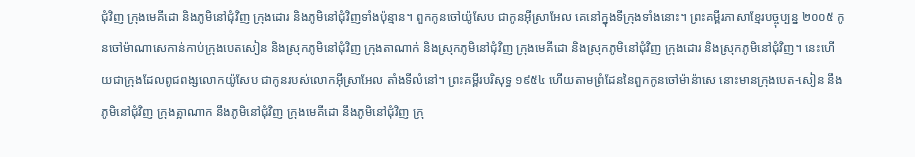ជុំវិញ ក្រុងមេគីដោ និងភូមិនៅជុំវិញ ក្រុងដោរ និងភូមិនៅជុំវិញទាំងប៉ុន្មាន។ ពួកកូនចៅយ៉ូសែប ជាកូនអ៊ីស្រាអែល គេនៅក្នុងទីក្រុងទាំងនោះ។ ព្រះគម្ពីរភាសាខ្មែរបច្ចុប្បន្ន ២០០៥ កូនចៅម៉ាណាសេកាន់កាប់ក្រុងបេតសៀន និងស្រុកភូមិនៅជុំវិញ ក្រុងតាណាក់ និងស្រុកភូមិនៅជុំវិញ ក្រុងមេគីដោ និងស្រុកភូមិនៅជុំវិញ ក្រុងដោរ និងស្រុកភូមិនៅជុំវិញ។ នេះហើយជាក្រុងដែលពូជពង្សលោកយ៉ូសែប ជាកូនរបស់លោកអ៊ីស្រាអែល តាំងទីលំនៅ។ ព្រះគម្ពីរបរិសុទ្ធ ១៩៥៤ ហើយតាមព្រំដែននៃពួកកូនចៅម៉ាន៉ាសេ នោះមានក្រុងបេត-សៀន នឹងភូមិនៅជុំវិញ ក្រុងត្អាណាក នឹងភូមិនៅជុំវិញ ក្រុងមេគីដោ នឹងភូមិនៅជុំវិញ ក្រុ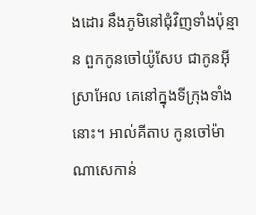ងដោរ នឹងភូមិនៅជុំវិញទាំងប៉ុន្មាន ពួកកូនចៅយ៉ូសែប ជាកូនអ៊ីស្រាអែល គេនៅក្នុងទីក្រុងទាំងនោះ។ អាល់គីតាប កូនចៅម៉ាណាសេកាន់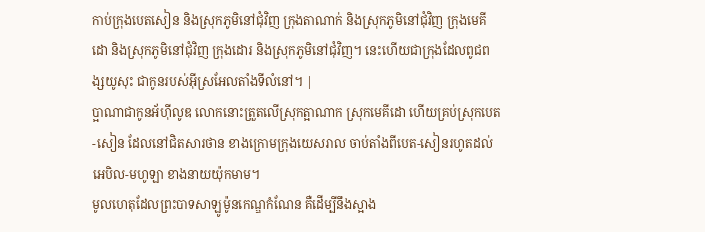កាប់ក្រុងបេតសៀន និងស្រុកភូមិនៅជុំវិញ ក្រុងតាណាក់ និងស្រុកភូមិនៅជុំវិញ ក្រុងមេគីដោ និងស្រុកភូមិនៅជុំវិញ ក្រុងដោរ និងស្រុកភូមិនៅជុំវិញ។ នេះហើយជាក្រុងដែលពូជពង្សយូសុះ ជាកូនរបស់អ៊ីស្រអែលតាំងទីលំនៅ។ |
ប្អាណាជាកូនអ័ហ៊ីលូឌ លោកនោះត្រួតលើស្រុកត្អាណាក ស្រុកមេគីដោ ហើយគ្រប់ស្រុកបេត-សៀន ដែលនៅជិតសារថាន ខាងក្រោមក្រុងយេសរាល ចាប់តាំងពីបេត-សៀនរហូតដល់អេបិល-មហូឡា ខាងនាយយ៉ុកមាម។
មូលហេតុដែលព្រះបាទសាឡូម៉ូនកេណ្ឌកំណែន គឺដើម្បីនឹងស្អាង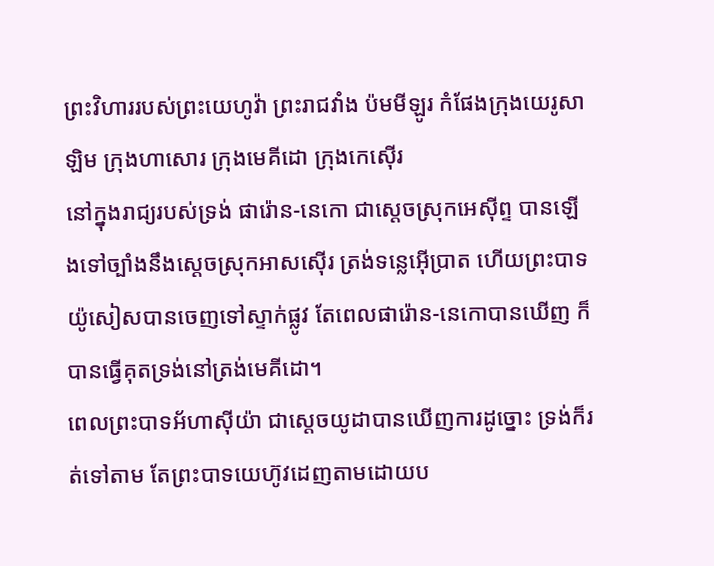ព្រះវិហាររបស់ព្រះយេហូវ៉ា ព្រះរាជវាំង ប៉មមីឡូរ កំផែងក្រុងយេរូសាឡិម ក្រុងហាសោរ ក្រុងមេគីដោ ក្រុងកេស៊ើរ
នៅក្នុងរាជ្យរបស់ទ្រង់ ផារ៉ោន-នេកោ ជាស្តេចស្រុកអេស៊ីព្ទ បានឡើងទៅច្បាំងនឹងស្តេចស្រុកអាសស៊ើរ ត្រង់ទន្លេអ៊ើប្រាត ហើយព្រះបាទយ៉ូសៀសបានចេញទៅស្ទាក់ផ្លូវ តែពេលផារ៉ោន-នេកោបានឃើញ ក៏បានធ្វើគុតទ្រង់នៅត្រង់មេគីដោ។
ពេលព្រះបាទអ័ហាស៊ីយ៉ា ជាស្តេចយូដាបានឃើញការដូច្នោះ ទ្រង់ក៏រត់ទៅតាម តែព្រះបាទយេហ៊ូវដេញតាមដោយប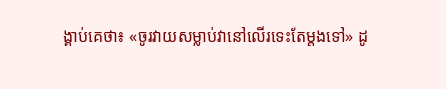ង្គាប់គេថា៖ «ចូរវាយសម្លាប់វានៅលើរទេះតែម្តងទៅ» ដូ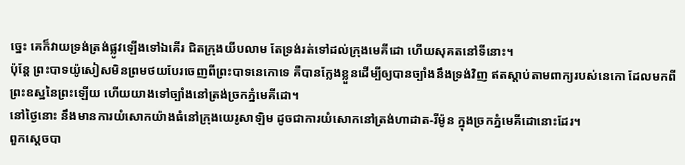ច្នេះ គេក៏វាយទ្រង់ត្រង់ផ្លូវឡើងទៅឯគើរ ជិតក្រុងយីបលាម តែទ្រង់រត់ទៅដល់ក្រុងមេគីដោ ហើយសុគតនៅទីនោះ។
ប៉ុន្តែ ព្រះបាទយ៉ូសៀសមិនព្រមថយបែរចេញពីព្រះបាទនេកោទេ គឺបានក្លែងខ្លួនដើម្បីឲ្យបានច្បាំងនឹងទ្រង់វិញ ឥតស្តាប់តាមពាក្យរបស់នេកោ ដែលមកពីព្រះឧស្ឋនៃព្រះឡើយ ហើយយាងទៅច្បាំងនៅត្រង់ច្រកភ្នំមេគីដោ។
នៅថ្ងៃនោះ នឹងមានការយំសោកយ៉ាងធំនៅក្រុងយេរូសាឡិម ដូចជាការយំសោកនៅត្រង់ហាដាត-រីម៉ូន ក្នុងច្រកភ្នំមេគីដោនោះដែរ។
ពួកស្តេចបា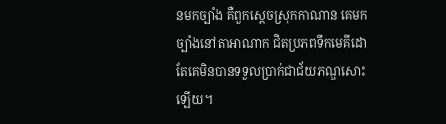នមកច្បាំង គឺពួកស្តេចស្រុកកាណាន គេមកច្បាំងនៅតាអាណាក ជិតប្រភពទឹកមេគីដោ តែគេមិនបានទទួលប្រាក់ជាជ័យភណ្ឌសោះឡើយ។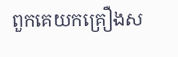ពួកគេយកគ្រឿងស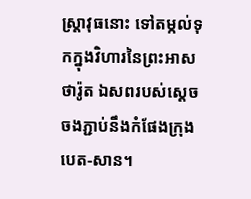ស្ត្រាវុធនោះ ទៅតម្កល់ទុកក្នុងវិហារនៃព្រះអាសថារ៉ូត ឯសពរបស់ស្ដេចចងភ្ជាប់នឹងកំផែងក្រុងបេត-សាន។